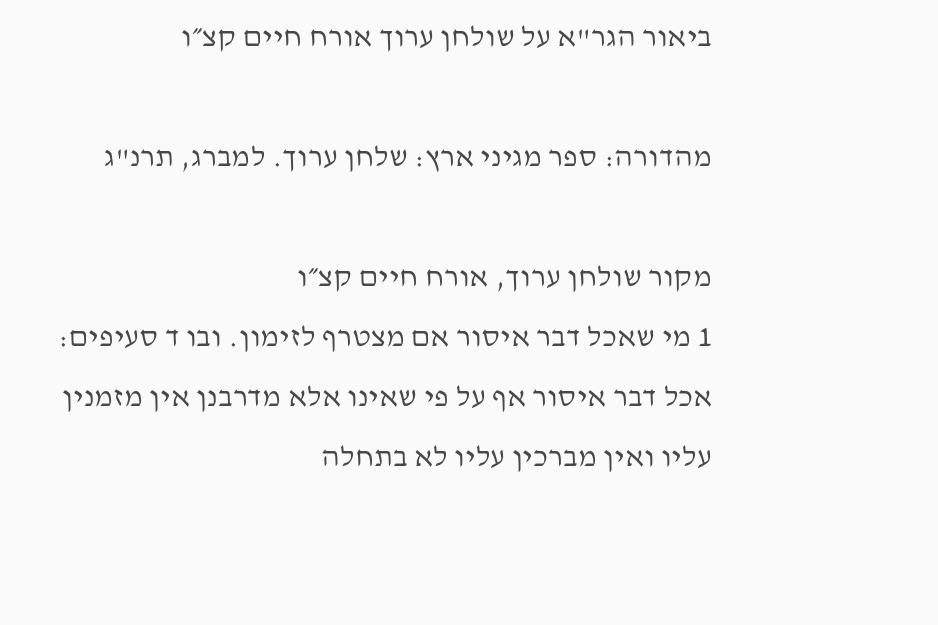ביאור הגר"א על שולחן ערוך אורח חיים קצ״ו

מהדורה: ספר מגיני ארץ: שלחן ערוך. למברג, תרנ"ג

מקור שולחן ערוך, אורח חיים קצ״ו
1 מי שאכל דבר איסור אם מצטרף לזימון. ובו ד סעיפים: אכל דבר איסור אף על פי שאינו אלא מדרבנן אין מזמנין עליו ואין מברכין עליו לא בתחלה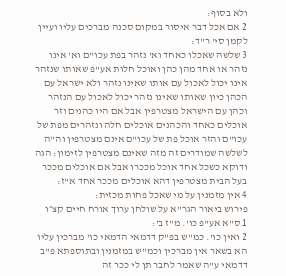ולא בסוף:
2 אם אכל דבר איסור במקום סכנה מברכים עליו ועיין לקמן סי' ר"ד:
3 שלשה שאכלו כאחד וא' נזהר בפת עכו"ם וא' אינו נזהר או אחד מהן כהן ואוכל חלות אע"פ שאותו שנזהר אינו יכול לאכול עם אותו שאינו נזהר ולא ישראל עם הכהן כיון שאותו שאינו נזהר יכול לאכול עם הנזהר וכהן עם הישראל מצטרפין אבל אם היו כהנים וזר אוכלים כאחד והכהנים אוכלים חלה ונזהרים מפת של עכו"ם והזר אוכל פת של עכו"ם אינם מצטרפין וה"ה לשלשה שמודרים זה מזה שאינם מצטרפין לזימון: הגה ודוקא כשכל אחד אוכל מככרו אבל אם אוכלים מככר בעל הבית מצטרפין דהא אוכלים מככר אחד א"ז:
4 אין מזמנין על מי שאכל פחות מכזית:
פירוש ביאור הגר"א על שולחן ערוך אורח חיים קצ״ו
1 ס"א אע"פ כו'. מ"ז ב':
2 ואין כו'. כמ"ש בפ"ק דדמאי הדמאי כו' מברכין עליו הא בשאר אין מברכין וכמ"ש במזמנין ובתוספתא פ"ב דדמאי ע"ה שאמר לחבר תן לי ככר זה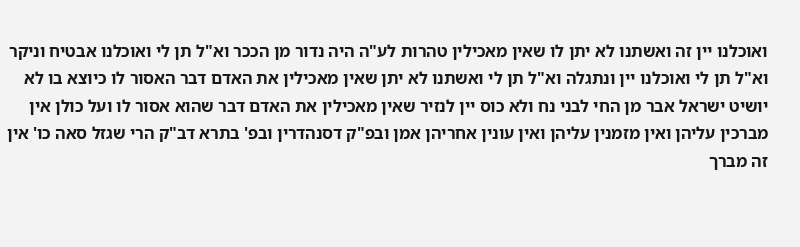ואוכלנו יין זה ואשתנו לא יתן לו שאין מאכילין טהרות לע"ה היה נדור מן הככר וא"ל תן לי ואוכלנו אבטיח וניקר וא"ל תן לי ואוכלנו יין ונתגלה וא"ל תן לי ואשתנו לא יתן שאין מאכילין את האדם דבר האסור לו כיוצא בו לא יושיט ישראל אבר מן החי לבני נח ולא כוס יין לנזיר שאין מאכילין את האדם דבר שהוא אסור לו ועל כולן אין מברכין עליהן ואין מזמנין עליהן ואין עונין אחריהן אמן ובפ"ק דסנהדרין ובפ' בתרא דב"ק הרי שגזל סאה כו' אין זה מברך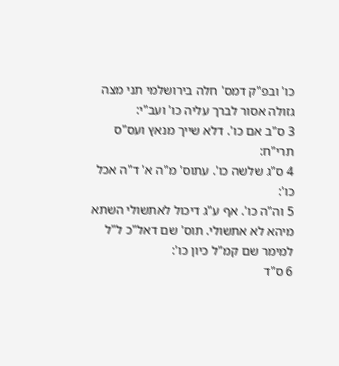כו' ובפ"ק דמס' חלה בירושלמי תני מצה גזולה אסור לברך עליה כו' ועב"י:
3 ס"ב אם כו'. דלא שייך מנאץ ועס"ס תרי"ח:
4 ס"ג שלשה כו'. עתוס' מ"ה א' ד"ה אכל כו':
5 וה"ה כו'. אף ע"ג דיכול לאתשולי השתא מיהא לא אתשולי. תוס' שם דאל"כ ל"ל למימר שם קמ"ל כיון כו':
6 ס"ד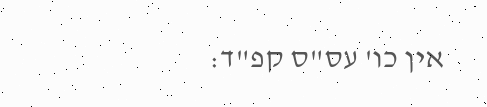אין כו' עס"ס קפ"ד: